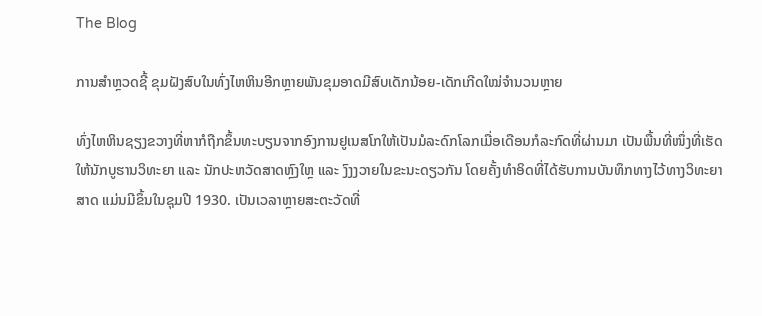The Blog

ການສຳຫຼວດຊີ້ ຂຸມຝັງສົບໃນທົ່ງໄຫຫິນອີກຫຼາຍພັນຂຸມອາດມີສົບເດັກນ້ອຍ-ເດັກເກີດໃໝ່ຈຳນວນຫຼາຍ

ທົ່ງໄຫຫິນຊຽງຂວາງທີ່ຫາກໍຖືກຂຶ້ນທະບຽນຈາກອົງການຢູເນສໂກໃຫ້ເປັນມໍລະດົກໂລກເມື່ອເດືອນກໍລະກົດທີ່ຜ່ານມາ ເປັນພື້ນທີ່ໜຶ່ງທີ່ເຮັດໃຫ້ນັກບູຮານວິທະຍາ ແລະ ນັກປະຫວັດສາດຫຼົງໃຫຼ ແລະ ງົງງວາຍໃນຂະນະດຽວກັນ ໂດຍຄັ້ງທຳອິດທີ່ໄດ້ຮັບການບັນທຶກທາງໄວ້ທາງວິທະຍາສາດ ແມ່ນມີຂຶ້ນໃນຊຸມປີ 1930. ເປັນເວລາຫຼາຍສະຕະວັດທີ່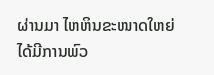ຜ່ານມາ ໄຫຫິນຂະໜາດໃຫຍ່ໄດ້ມີການພົວ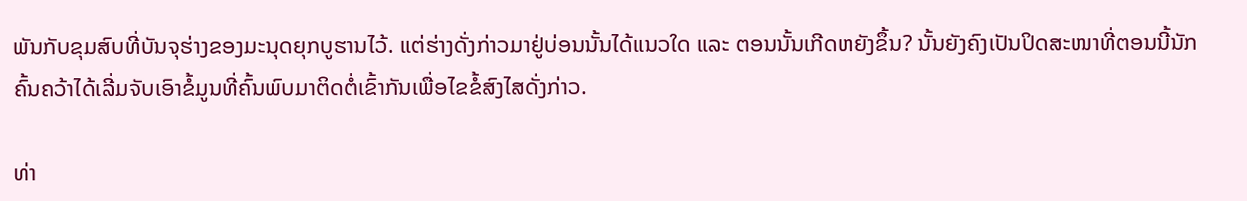ພັນກັບຂຸມສົບທີ່ບັນຈຸຮ່າງຂອງມະນຸດຍຸກບູຮານໄວ້. ແຕ່ຮ່າງດັ່ງກ່າວມາຢູ່ບ່ອນນັ້ນໄດ້ແນວໃດ ແລະ ຕອນນັ້ນເກີດຫຍັງຂຶ້ນ? ນັ້ນຍັງຄົງເປັນປິດສະໜາທີ່ຕອນນີ້ນັກຄົ້ນຄວ້າໄດ້ເລີ່ມຈັບເອົາຂໍ້ມູນທີ່ຄົ້ນພົບມາຕິດຕໍ່ເຂົ້າກັນເພື່ອໄຂຂໍ້ສົງໄສດັ່ງກ່າວ.

ທ່າ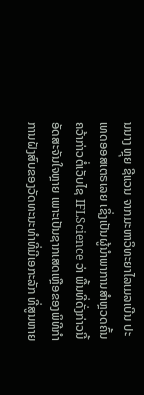ນນາງ ຫຼຸຍ ຊີແວນ ຈາກມະຫາວິທະຍາໄລເມລເບີນ ປະເທດອອສເຕຣເລຍ ເຊິ່ງເປັນຜູ້ນຳພາການສຳຫຼວດຄົ້ນຄວ້າກ່າວຕໍ່ເວັບໄຊ IFLScience ວ່າ ພື້ນທີ່ດັ່ງກ່າວນີ້ອັດສະຈັນໃຈຫຼາຍ ເພາະເປັນຊາກເສດເຫຼືອຂອງພິທີກຳການຝັງສົບຂອງວັດທະນະທຳທີ່ມີເອກະລັກ ທີ່ສູນຫາຍ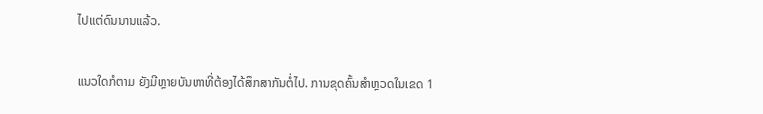ໄປແຕ່ດົນນານແລ້ວ.

ແນວໃດກໍຕາມ ຍັງມີຫຼາຍບັນຫາທີ່ຕ້ອງໄດ້ສຶກສາກັນຕໍ່ໄປ. ການຂຸດຄົ້ນສຳຫຼວດໃນເຂດ 1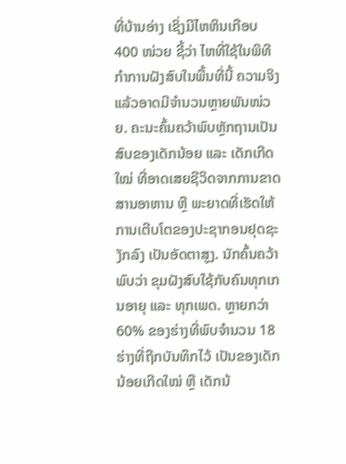ທີ່ບ້ານອ່າງ ເຊິ່ງມີໄຫຫິນເກືອບ 400 ໜ່ວຍ ຊີ້ວ່າ ໄຫທີ່ໃຊ້ໃນພິທີກຳການຝັງສົບໃນພື້ນທີ່ນີ້ ຄວາມຈິງແລ້ວອາດມີຈຳນວນຫຼາຍພັນໜ່ວຍ. ຄະນະຄົ້ນຄວ້າພົບຫຼັກຖານເປັນສົບຂອງເດັກນ້ອຍ ແລະ ເດັກເກີດໃໝ່ ທີ່ອາດເສຍຊີວິດຈາກການຂາດສານອາຫານ ຫຼື ພະຍາດທີ່ເຮັດໃຫ້ການເຕີບໂຕຂອງປະຊາກອນຢຸດຊະງັກລົງ ເປັນອັດຕາສູງ. ນັກຄົ້ນຄວ້າພົບວ່າ ຂຸມຝັງສົບໃຊ້ກັບຄົນທຸກເກນອາຍຸ ແລະ ທຸກເພດ. ຫຼາຍກວ່າ 60% ຂອງຮ່າງທີ່ພົບຈຳນວນ 18 ຮ່າງທີ່ຖືກບັນທຶກໄວ້ ເປັນຂອງເດັກນ້ອຍເກີດໃໝ່ ຫຼື ເດັກນ້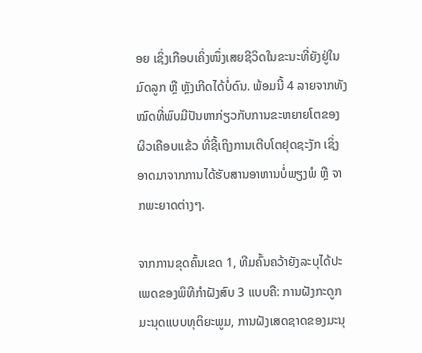ອຍ ເຊິ່ງເກືອບເຄິ່ງໜຶ່ງເສຍຊີວິດໃນຂະນະທີ່ຍັງຢູ່ໃນມົດລູກ ຫຼື ຫຼັງເກີດໄດ້ບໍ່ດົນ. ພ້ອມນີ້ 4 ລາຍຈາກທັງໝົດທີ່ພົບມີປັນຫາກ່ຽວກັບການຂະຫຍາຍໂຕຂອງຜິວເຄືອບແຂ້ວ ທີ່ຊີ້ເຖິງການເຕີບໂຕຢຸດຊະງັກ ເຊິ່ງອາດມາຈາກການໄດ້ຮັບສານອາຫານບໍ່ພຽງພໍ ຫຼື ຈາກພະຍາດຕ່າງໆ.

ຈາກການຂຸດຄົ້ນເຂດ 1, ທີມຄົ້ນຄວ້າຍັງລະບຸໄດ້ປະເພດຂອງພິທີກຳຝັງສົບ 3 ແບບຄື: ການຝັງກະດູກມະນຸດແບບທຸຕິຍະພູມ, ການຝັງເສດຊາດຂອງມະນຸ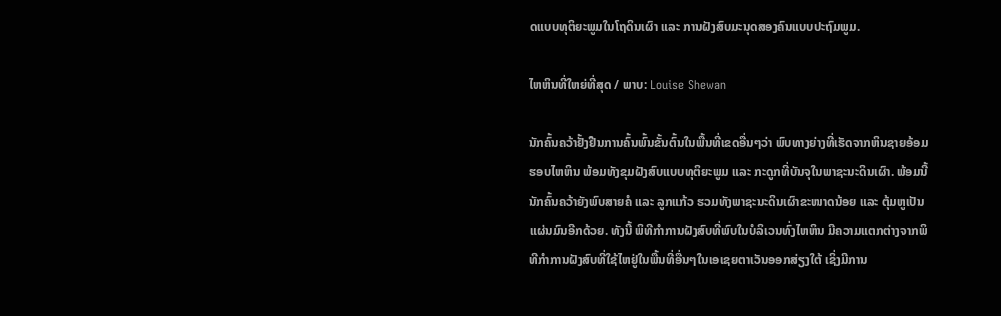ດແບບທຸຕິຍະພູມໃນໂຖດິນເຜົາ ແລະ ການຝັງສົບມະນຸດສອງຄົນແບບປະຖົມພູມ.

ໄຫຫິນທີ່ໃຫຍ່ທີ່ສຸດ / ພາບ: Louise Shewan

ນັກຄົ້ນຄວ້າຢັ້ງຢືນການຄົ້ນພົ້ນຂັ້ນຕົ້ນໃນພື້ນທີ່ເຂດອື່ນໆວ່າ ພົບທາງຍ່າງທີ່ເຮັດຈາກຫິນຊາຍອ້ອມຮອບໄຫຫິນ ພ້ອມທັງຂຸມຝັງສົບແບບທຸຕິຍະພູມ ແລະ ກະດູກທີ່ບັນຈຸໃນພາຊະນະດິນເຜົາ. ພ້ອມນີ້ ນັກຄົ້ນຄວ້າຍັງພົບສາຍຄໍ ແລະ ລູກແກ້ວ ຮວມທັງພາຊະນະດິນເຜົາຂະໜາດນ້ອຍ ແລະ ຕຸ້ມຫູເປັນແຜ່ນມົນອີກດ້ວຍ. ທັງນີ້ ພິທີກຳການຝັງສົບທີ່ພົບໃນບໍລິເວນທົ່ງໄຫຫິນ ມີຄວາມແຕກຕ່າງຈາກພິທີກຳການຝັງສົບທີ່ໃຊ້ໄຫຢູ່ໃນພື້ນທີ່ອື່ນໆໃນເອເຊຍຕາເວັນອອກສ່ຽງໃຕ້ ເຊິ່ງມີການ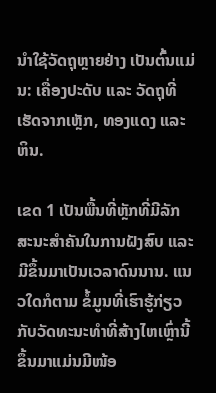ນຳໃຊ້ວັດຖຸຫຼາຍຢ່າງ ເປັນຕົ້ນແມ່ນ: ເຄື່ອງປະດັບ ແລະ ວັດຖຸທີ່ເຮັດຈາກເຫຼັກ, ທອງແດງ ແລະ ຫິນ.

ເຂດ 1 ເປັນພື້ນທີ່ຫຼັກທີ່ມີລັກສະນະສຳຄັນໃນການຝັງສົບ ແລະ ມີຂຶ້ນມາເປັນເວລາດົນນານ. ແນວໃດກໍຕາມ ຂໍ້ມູນທີ່ເຮົາຮູ້ກ່ຽວກັບວັດທະນະທຳທີ່ສ້າງໄຫເຫຼົ່ານີ້ຂຶ້ນມາແມ່ນມີໜ້ອ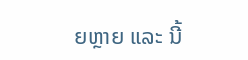ຍຫຼາຍ ແລະ ນີ້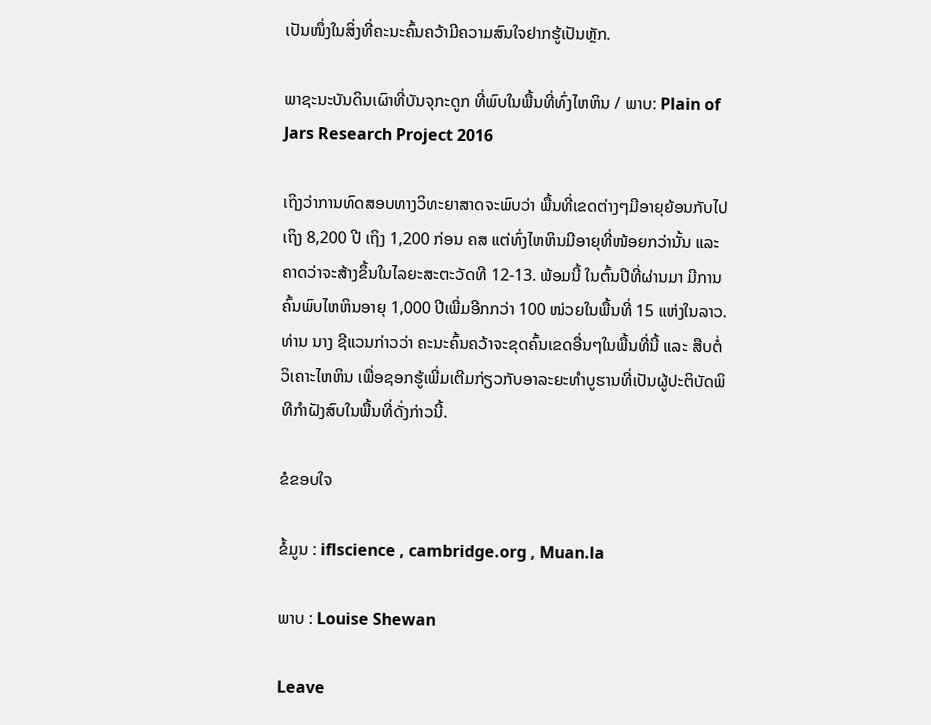ເປັນໜຶ່ງໃນສິ່ງທີ່ຄະນະຄົ້ນຄວ້າມີຄວາມສົນໃຈຢາກຮູ້ເປັນຫຼັກ.

ພາຊະນະບັນດິນເຜົາທີ່ບັນຈຸກະດູກ ທີ່ພົບໃນພື້ນທີ່ທົ່ງໄຫຫິນ / ພາບ: Plain of Jars Research Project 2016

ເຖິງວ່າການທົດສອບທາງວິທະຍາສາດຈະພົບວ່າ ພື້ນທີ່ເຂດຕ່າງໆມີອາຍຸຍ້ອນກັບໄປເຖິງ 8,200 ປີ ເຖິງ 1,200 ກ່ອນ ຄສ ແຕ່ທົ່ງໄຫຫິນມີອາຍຸທີ່ໜ້ອຍກວ່ານັ້ນ ແລະ ຄາດວ່າຈະສ້າງຂຶ້ນໃນໄລຍະສະຕະວັດທີ 12-13. ພ້ອມນີ້ ໃນຕົ້ນປີທີ່ຜ່ານມາ ມີການຄົ້ນພົບໄຫຫິນອາຍຸ 1,000 ປີເພີ່ມອີກກວ່າ 100 ໜ່ວຍໃນພື້ນທີ່ 15 ແຫ່ງໃນລາວ. ທ່ານ ນາງ ຊີແວນກ່າວວ່າ ຄະນະຄົ້ນຄວ້າຈະຂຸດຄົ້ນເຂດອື່ນໆໃນພື້ນທີ່ນີ້ ແລະ ສືບຕໍ່ວິເຄາະໄຫຫິນ ເພື່ອຊອກຮູ້ເພີ່ມເຕີມກ່ຽວກັບອາລະຍະທຳບູຮານທີ່ເປັນຜູ້ປະຕິບັດພິທີກຳຝັງສົບໃນພື້ນທີ່ດັ່ງກ່າວນີ້.

ຂໍຂອບໃຈ

ຂໍ້ມູນ : iflscience , cambridge.org , Muan.la

ພາບ : Louise Shewan

Leave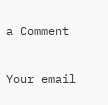a Comment

Your email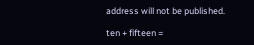address will not be published.

ten + fifteen =